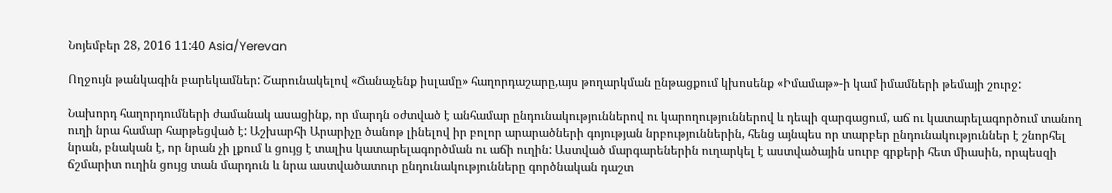Նոյեմբեր 28, 2016 11:40 Asia/Yerevan

Ողջույն թանկագին բարեկամներ: Շարունակելով «Ճանաչենք իսլամը» հաղորդաշարը,այս թողարկման ընթացքում կխոսենք «Իմամաթ»-ի կամ իմամների թեմայի շուրջ:

Նախորդ հաղորդումների ժամանակ ասացինք, որ մարդն օժտված է անհամար ընդունակություններով ու կարողություններով և դեպի զարգացում, աճ ու կատարելագործում տանող ուղի նրա համար հարթեցված է: Աշխարհի Արարիչը ծանոթ լինելով իր բոլոր արարածների գոյության նրբություններին, հենց այնպես որ տարբեր ընդունակություններ է շնորհել նրան, բնական է, որ նրան չի լքում և ցույց է տալիս կատարելագործման ու աճի ուղին: Աստված մարգարեներին ուղարկել է աստվածային սուրբ գրքերի հետ միասին, որպեսզի ճշմարիտ ուղին ցույց տան մարդուն և նրա աստվածատուր ընդունակությունները գործնական դաշտ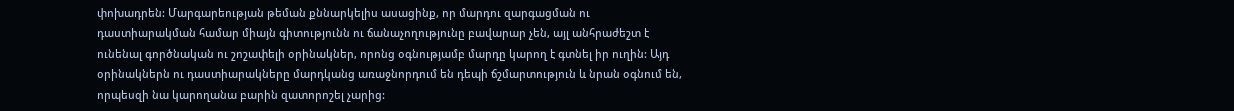փոխադրեն: Մարգարեության թեման քննարկելիս ասացինք, որ մարդու զարգացման ու դաստիարակման համար միայն գիտությունն ու ճանաչողությունը բավարար չեն, այլ անհրաժեշտ է ունենալ գործնական ու շոշափելի օրինակներ, որոնց օգնությամբ մարդը կարող է գտնել իր ուղին: Այդ օրինակներն ու դաստիարակները մարդկանց առաջնորդում են դեպի ճշմարտություն և նրան օգնում են, որպեսզի նա կարողանա բարին զատորոշել չարից: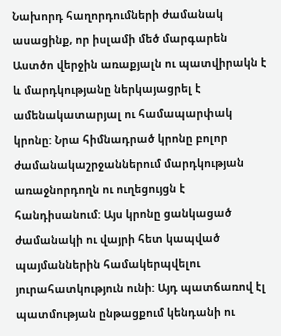Նախորդ հաղորդումների ժամանակ ասացինք, որ իսլամի մեծ մարգարեն Աստծո վերջին առաքյալն ու պատվիրակն է և մարդկությանը ներկայացրել է ամենակատարյալ ու համապարփակ կրոնը: Նրա հիմնադրած կրոնը բոլոր ժամանակաշրջաններում մարդկության առաջնորդողն ու ուղեցույցն է հանդիսանում: Այս կրոնը ցանկացած ժամանակի ու վայրի հետ կապված պայմաններին համակերպվելու յուրահատկություն ունի: Այդ պատճառով էլ պատմության ընթացքում կենդանի ու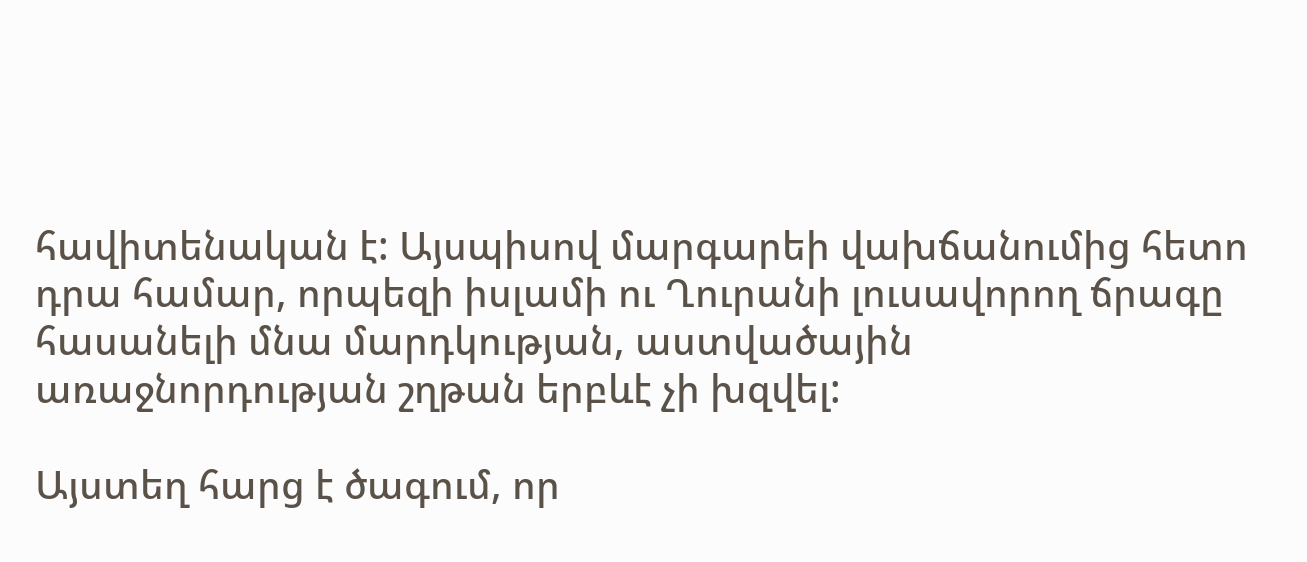հավիտենական է: Այսպիսով մարգարեի վախճանումից հետո դրա համար, որպեզի իսլամի ու Ղուրանի լուսավորող ճրագը հասանելի մնա մարդկության, աստվածային առաջնորդության շղթան երբևէ չի խզվել:

Այստեղ հարց է ծագում, որ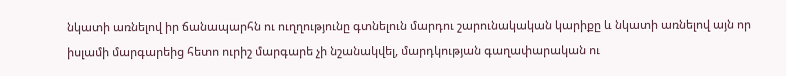նկատի առնելով իր ճանապարհն ու ուղղությունը գտնելուն մարդու շարունակական կարիքը և նկատի առնելով այն որ իսլամի մարգարեից հետո ուրիշ մարգարե չի նշանակվել, մարդկության գաղափարական ու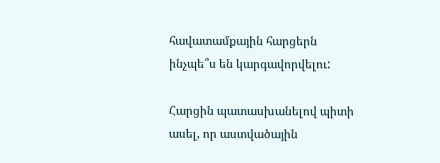հավատամքային հարցերն ինչպե՞ս են կարգավորվելու:

Հարցին պատասխանելով պիտի ասել, որ աստվածային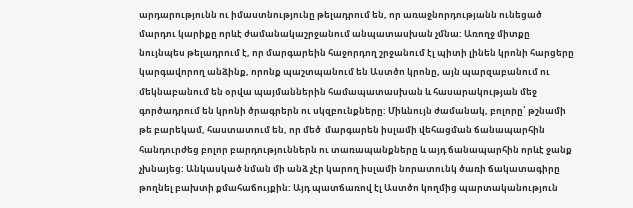արդարությունն ու իմաստնությունը թելադրում են, որ առաջնորդությանն ունեցած մարդու կարիքը որևէ ժամանակաշրջանում անպատասխան չմնա: Առողջ միտքը նույնպես թելադրում է, որ մարգարեին հաջորդող շրջանում էլ պիտի լինեն կրոնի հարցերը կարգավորող անձինք, որոնք պաշտպանում են Աստծո կրոնը, այն պարզաբանում ու մեկնաբանում են օրվա պայմաններին համապատասխան և հասարակության մեջ գործադրում են կրոնի ծրագրերն ու սկզբունքները: Միևնույն ժամանակ, բոլորը՝ թշնամի թե բարեկամ, հաստատում են, որ մեծ  մարգարեն իսլամի վեհացման ճանապարհին հանդուրժեց բոլոր բարդություններն ու տառապանքները և այդ ճանապարհին որևէ ջանք չխնայեց: Անկասկած նման մի անձ չէր կարող իսլամի նորատունկ ծառի ճակատագիրը թողնել բախտի քմահաճույքին: Այդ պատճառով էլ Աստծո կողմից պարտականություն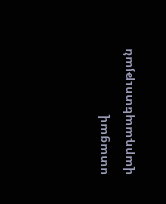ստացավ վարդապետության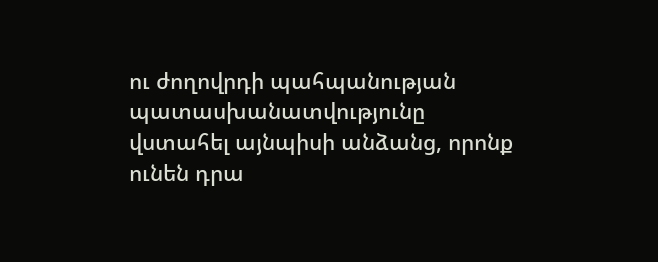ու ժողովրդի պահպանության պատասխանատվությունը վստահել այնպիսի անձանց, որոնք ունեն դրա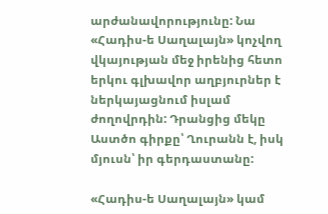արժանավորությունը: Նա «Հադիս-ե Սաղալայն» կոչվող վկայության մեջ իրենից հետո երկու գլխավոր աղբյուրներ է ներկայացնում իսլամ ժողովրդին: Դրանցից մեկը Աստծո գիրքը՝ Ղուրանն է, իսկ մյուսն՝ իր գերդաստանը:

«Հադիս-ե Սաղալայն» կամ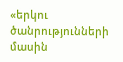«երկու ծանրությունների մասին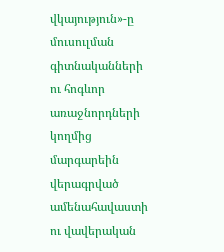վկայություն»-ը մուսուլման գիտնականների ու հոգևոր առաջնորդների կողմից մարգարեին վերագրված ամենահավաստի ու վավերական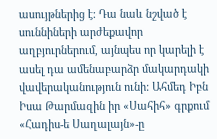ասույթներից է: Դա նաև նշված է սուննիների արժեքավոր աղբյուրներում, այնպես որ կարելի է ասել դա ամենաբարձր մակարդակի վավերականություն ունի: Ահմեդ Իբն Իսա Թարմազին իր «Սահիհ» գրքում «Հադիս-ե Սաղալայն»-ը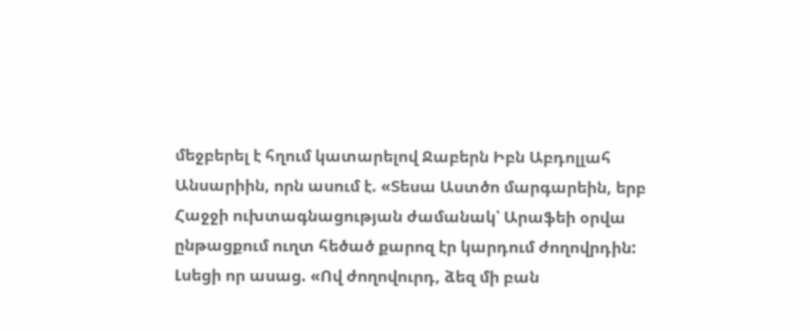մեջբերել է հղում կատարելով Ջաբերն Իբն Աբդոլլահ Անսարիին, որն ասում է. «Տեսա Աստծո մարգարեին, երբ Հաջջի ուխտագնացության ժամանակ՝ Արաֆեի օրվա ընթացքում ուղտ հեծած քարոզ էր կարդում ժողովրդին: Լսեցի որ ասաց. «Ով ժողովուրդ, ձեզ մի բան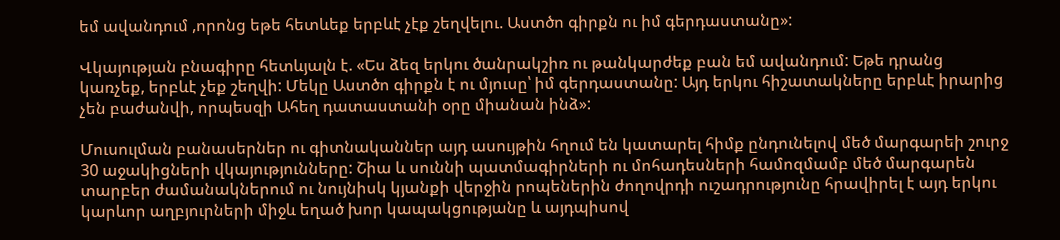եմ ավանդում ,որոնց եթե հետևեք երբևէ չէք շեղվելու. Աստծո գիրքն ու իմ գերդաստանը»:

Վկայության բնագիրը հետևյալն է. «Ես ձեզ երկու ծանրակշիռ ու թանկարժեք բան եմ ավանդում: Եթե դրանց կառչեք, երբևէ չեք շեղվի: Մեկը Աստծո գիրքն է ու մյուսը՝ իմ գերդաստանը: Այդ երկու հիշատակները երբևէ իրարից չեն բաժանվի, որպեսզի Ահեղ դատաստանի օրը միանան ինձ»:

Մուսուլման բանասերներ ու գիտնականներ այդ ասույթին հղում են կատարել հիմք ընդունելով մեծ մարգարեի շուրջ 30 աջակիցների վկայությունները: Շիա և սուննի պատմագիրների ու մոհադեսների համոզմամբ մեծ մարգարեն տարբեր ժամանակներում ու նույնիսկ կյանքի վերջին րոպեներին ժողովրդի ուշադրությունը հրավիրել է այդ երկու կարևոր աղբյուրների միջև եղած խոր կապակցությանը և այդպիսով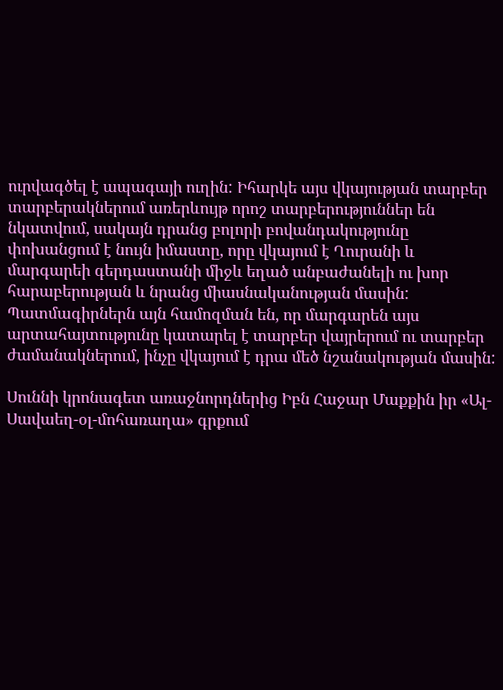ուրվագծել է ապագայի ուղին: Իհարկե այս վկայության տարբեր տարբերակներում առերևույթ որոշ տարբերություններ են նկատվում, սակայն դրանց բոլորի բովանդակությունը փոխանցում է նույն իմաստը, որը վկայում է Ղուրանի և մարգարեի գերդաստանի միջև եղած անբաժանելի ու խոր հարաբերության և նրանց միասնականության մասին: Պատմագիրներն այն համոզման են, որ մարգարեն այս արտահայտությունը կատարել է տարբեր վայրերում ու տարբեր ժամանակներում, ինչը վկայում է դրա մեծ նշանակության մասին:

Սուննի կրոնագետ առաջնորդներից Իբն Հաջար Մաքքին իր «Ալ-Սավաեղ-օլ-մոհառաղա» գրքում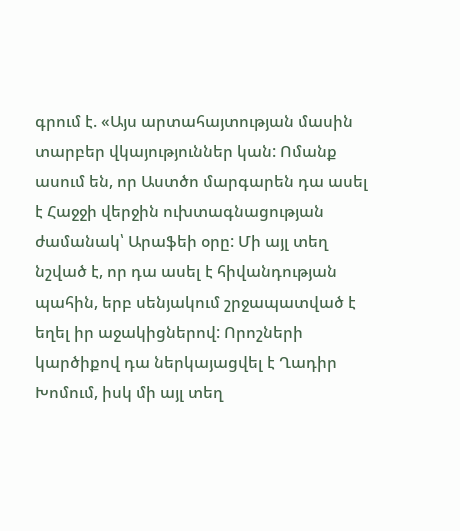գրում է. «Այս արտահայտության մասին տարբեր վկայություններ կան: Ոմանք ասում են, որ Աստծո մարգարեն դա ասել է Հաջջի վերջին ուխտագնացության ժամանակ՝ Արաֆեի օրը: Մի այլ տեղ նշված է, որ դա ասել է հիվանդության պահին, երբ սենյակում շրջապատված է եղել իր աջակիցներով: Որոշների կարծիքով դա ներկայացվել է Ղադիր Խոմում, իսկ մի այլ տեղ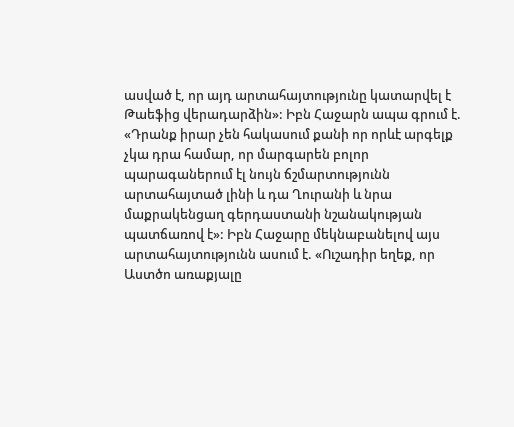ասված է, որ այդ արտահայտությունը կատարվել է Թաեֆից վերադարձին»: Իբն Հաջարն ապա գրում է. «Դրանք իրար չեն հակասում քանի որ որևէ արգելք չկա դրա համար, որ մարգարեն բոլոր պարագաներում էլ նույն ճշմարտությունն արտահայտած լինի և դա Ղուրանի և նրա մաքրակենցաղ գերդաստանի նշանակության պատճառով է»: Իբն Հաջարը մեկնաբանելով այս արտահայտությունն ասում է. «Ուշադիր եղեք, որ Աստծո առաքյալը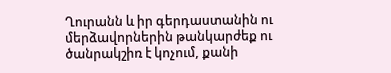Ղուրանն և իր գերդաստանին ու մերձավորներին թանկարժեք ու ծանրակշիռ է կոչում, քանի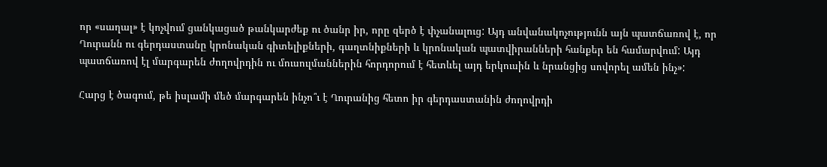որ «սաղալ» է կոչվում ցանկացած թանկարժեք ու ծանր իր, որը զերծ է փչանալուց: Այդ անվանակոչությունն այն պատճառով է, որ Ղուրանն ու գերդաստանը կրոնական գիտելիքների, գաղտնիքների և կրոնական պատվիրանների հանքեր են համարվում: Այդ պատճառով էլ մարգարեն ժողովրդին ու մուսուլմաններին հորդորում է հետևել այդ երկուսին և նրանցից սովորել ամեն ինչ»:

Հարց է ծագում, թե իսլամի մեծ մարգարեն ինչո՞ւ է Ղուրանից հետո իր գերդաստանին ժողովրդի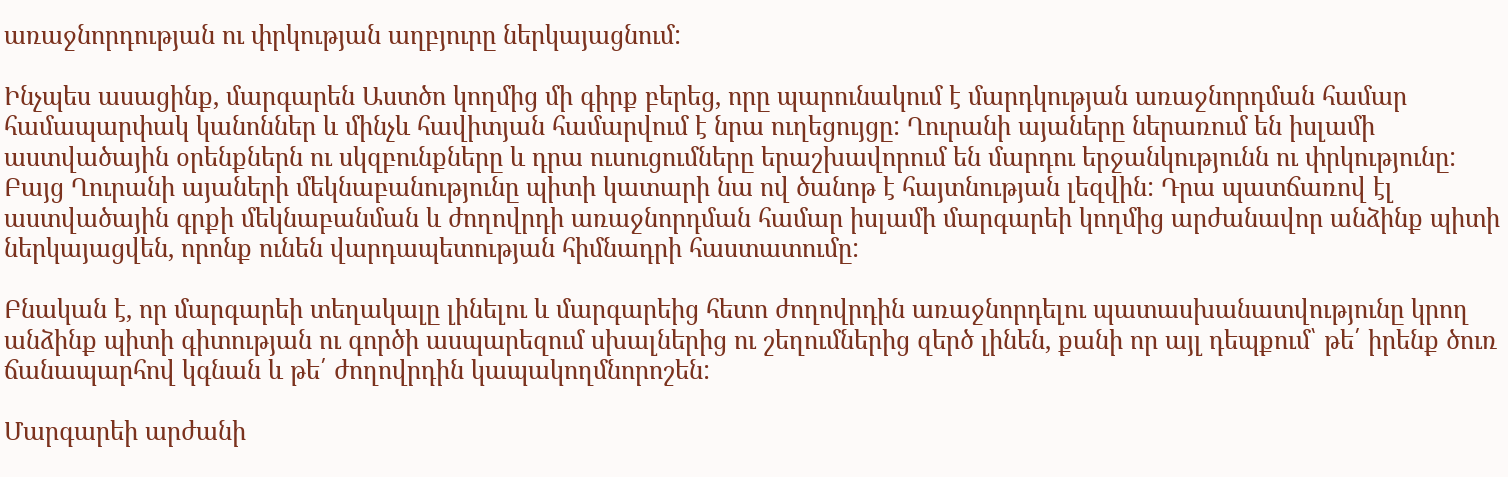առաջնորդության ու փրկության աղբյուրը ներկայացնում:

Ինչպես ասացինք, մարգարեն Աստծո կողմից մի գիրք բերեց, որը պարունակում է մարդկության առաջնորդման համար համապարփակ կանոններ և մինչև հավիտյան համարվում է նրա ուղեցույցը: Ղուրանի այաները ներառում են իսլամի աստվածային օրենքներն ու սկզբունքները և դրա ուսուցումները երաշխավորում են մարդու երջանկությունն ու փրկությունը: Բայց Ղուրանի այաների մեկնաբանությունը պիտի կատարի նա ով ծանոթ է հայտնության լեզվին: Դրա պատճառով էլ աստվածային գրքի մեկնաբանման և ժողովրդի առաջնորդման համար իսլամի մարգարեի կողմից արժանավոր անձինք պիտի ներկայացվեն, որոնք ունեն վարդապետության հիմնադրի հաստատումը:

Բնական է, որ մարգարեի տեղակալը լինելու և մարգարեից հետո ժողովրդին առաջնորդելու պատասխանատվությունը կրող անձինք պիտի գիտության ու գործի ասպարեզում սխալներից ու շեղումներից զերծ լինեն, քանի որ այլ դեպքում՝ թե՛ իրենք ծուռ ճանապարհով կգնան և թե՛ ժողովրդին կապակողմնորոշեն:

Մարգարեի արժանի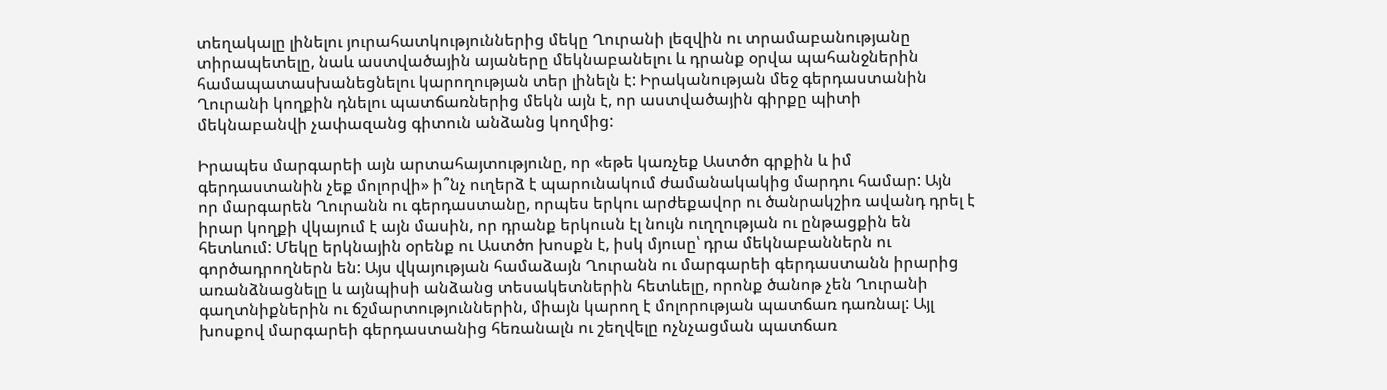տեղակալը լինելու յուրահատկություններից մեկը Ղուրանի լեզվին ու տրամաբանությանը տիրապետելը, նաև աստվածային այաները մեկնաբանելու և դրանք օրվա պահանջներին համապատասխանեցնելու կարողության տեր լինելն է: Իրականության մեջ գերդաստանին Ղուրանի կողքին դնելու պատճառներից մեկն այն է, որ աստվածային գիրքը պիտի մեկնաբանվի չափազանց գիտուն անձանց կողմից:

Իրապես մարգարեի այն արտահայտությունը, որ «եթե կառչեք Աստծո գրքին և իմ գերդաստանին չեք մոլորվի» ի՞նչ ուղերձ է պարունակում ժամանակակից մարդու համար: Այն որ մարգարեն Ղուրանն ու գերդաստանը, որպես երկու արժեքավոր ու ծանրակշիռ ավանդ դրել է իրար կողքի վկայում է այն մասին, որ դրանք երկուսն էլ նույն ուղղության ու ընթացքին են հետևում: Մեկը երկնային օրենք ու Աստծո խոսքն է, իսկ մյուսը՝ դրա մեկնաբաններն ու գործադրողներն են: Այս վկայության համաձայն Ղուրանն ու մարգարեի գերդաստանն իրարից առանձնացնելը և այնպիսի անձանց տեսակետներին հետևելը, որոնք ծանոթ չեն Ղուրանի գաղտնիքներին ու ճշմարտություններին, միայն կարող է մոլորության պատճառ դառնալ: Այլ խոսքով մարգարեի գերդաստանից հեռանալն ու շեղվելը ոչնչացման պատճառ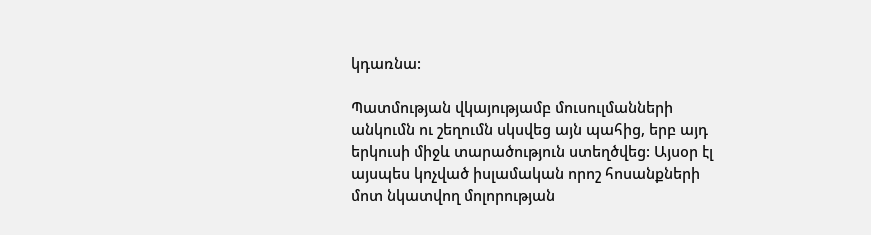կդառնա:

Պատմության վկայությամբ մուսուլմանների անկումն ու շեղումն սկսվեց այն պահից, երբ այդ երկուսի միջև տարածություն ստեղծվեց: Այսօր էլ այսպես կոչված իսլամական որոշ հոսանքների մոտ նկատվող մոլորության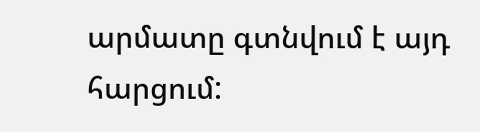արմատը գտնվում է այդ հարցում: